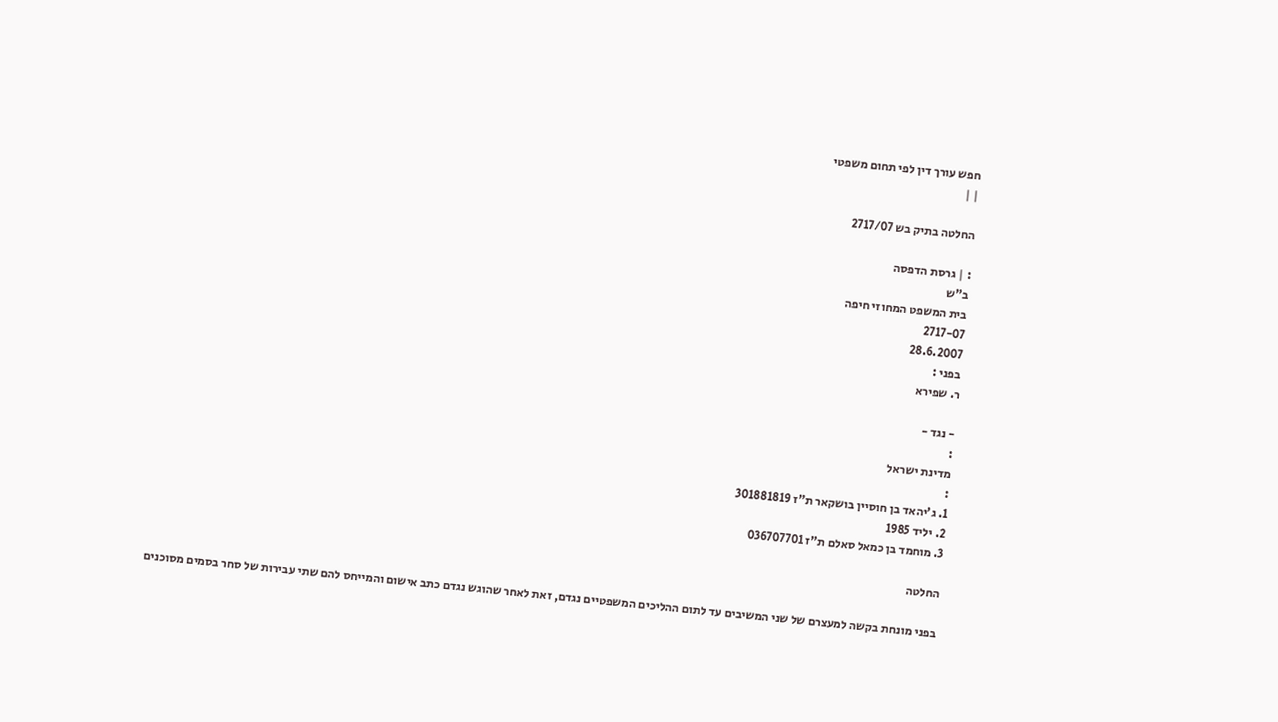חפש עורך דין לפי תחום משפטי
| |

החלטה בתיק בש 2717/07

: | גרסת הדפסה
ב"ש
בית המשפט המחוזי חיפה
2717-07
28.6.2007
בפני :
ר. שפירא

- נגד -
:
מדינת ישראל
:
1. ג'יהאד בן חוסיין בושקאר ת"ז 301881819
2. יליד 1985
3. מוחמד בן כמאל סאלם ת"ז 036707701

החלטה

בפני מונחת בקשה למעצרם של שני המשיבים עד לתום ההליכים המשפטיים נגדם, זאת לאחר שהוגש נגדם כתב אישום והמייחס להם שתי עבירות של סחר בסמים מסוכנים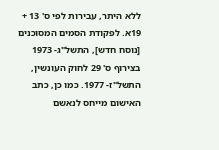ללא היתר, עבירות לפי ס' 13 + 19א. לפקודת הסמים המסוכנים [נוסח חדש], התשל"ג- 1973 בצירוף ס' 29 לחוק העונשין, התשל"ז- 1977. כמו כן, כתב האישום מייחס לנאשם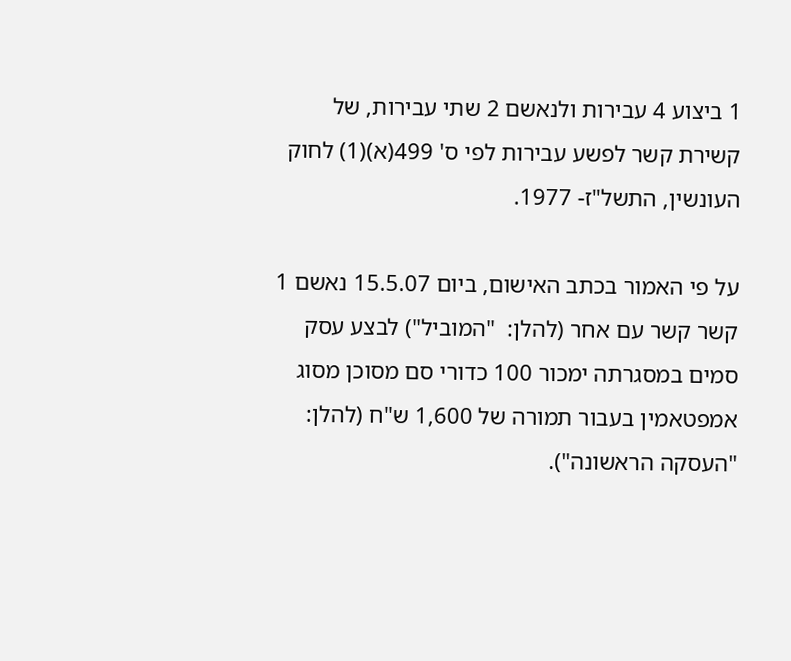1 ביצוע 4 עבירות ולנאשם 2 שתי עבירות, של קשירת קשר לפשע עבירות לפי ס' 499(א)(1) לחוק העונשין, התשל"ז- 1977.

על פי האמור בכתב האישום, ביום 15.5.07 נאשם 1 קשר קשר עם אחר (להלן:  "המוביל") לבצע עסק סמים במסגרתה ימכור 100 כדורי סם מסוכן מסוג אמפטאמין בעבור תמורה של 1,600 ש"ח (להלן: "העסקה הראשונה").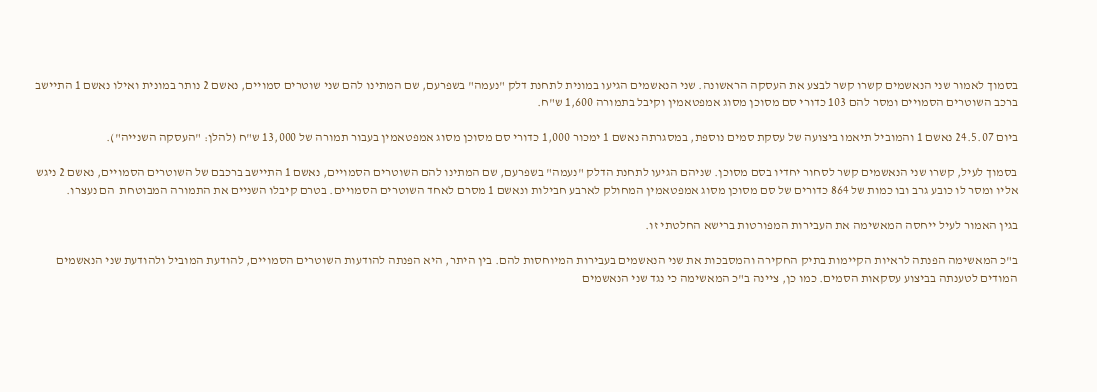בסמוך לאמור שני הנאשמים קשרו קשר לבצע את העסקה הראשונה. שני הנאשמים הגיעו במונית לתחנת דלק "נעמה" בשפרעם, שם המתינו להם שני שוטרים סמויים, נאשם 2 נותר במונית ואילו נאשם 1 התיישב ברכב השוטרים הסמויים ומסר להם 103 כדורי סם מסוכן מסוג אמפטאמין וקיבל בתמורה 1,600 ש"ח.

ביום 24.5.07 נאשם 1 והמוביל תיאמו ביצועה של עסקת סמים נוספת, במסגרתה נאשם 1 ימכור 1,000 כדורי סם מסוכן מסוג אמפטאמין בעבור תמורה של 13,000 ש"ח (להלן: "העסקה השנייה").

בסמוך לעיל, קשרו שני הנאשמים קשר לסחור יחדיו בסם מסוכן. שניהם הגיעו לתחנת הדלק "נעמה" בשפרעם, שם המתינו להם השוטרים הסמויים, נאשם 1 התיישב ברכבם של השוטרים הסמויים, נאשם 2 ניגש אליו ומסר לו כובע גרב ובו כמות של 864 כדורים של סם מסוכן מסוג אמפטאמין המחולק לארבע חבילות ונאשם 1 מסרם לאחד השוטרים הסמויים. בטרם קיבלו השניים את התמורה המבוטחת  הם נעצרו.

בגין האמור לעיל ייחסה המאשימה את העבירות המפורטות ברישא החלטתי זו.

ב"כ המאשימה הפנתה לראיות הקיימות בתיק החקירה והמסבכות את שני הנאשמים בעבירות המיוחסות להם. בין היתר, היא הפנתה להודעות השוטרים הסמויים, להודעת המוביל ולהודעת שני הנאשמים המודים לטענתה בביצוע עסקאות הסמים. כמו כן, ציינה ב"כ המאשימה כי נגד שני הנאשמים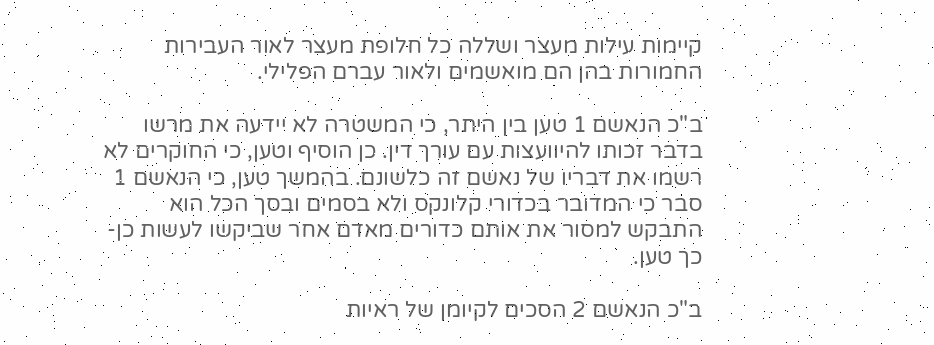קיימות עילות מעצר ושללה כל חלופת מעצר לאור העבירות החמורות בהן הם מואשמים ולאור עברם הפלילי.

ב"כ הנאשם 1 טען בין היתר, כי המשטרה לא יידעה את מרשו בדבר זכותו להיוועצות עם עורך דין. כן הוסיף וטען, כי החוקרים לא רשמו את דבריו של נאשם זה כלשונם. בהמשך טען, כי הנאשם 1 סבר כי המדובר בכדורי קלונקס ולא בסמים ובסך הכל הוא התבקש למסור את אותם כדורים מאדם אחר שביקשו לעשות כן- כך טען.

ב"כ הנאשם 2 הסכים לקיומן של ראיות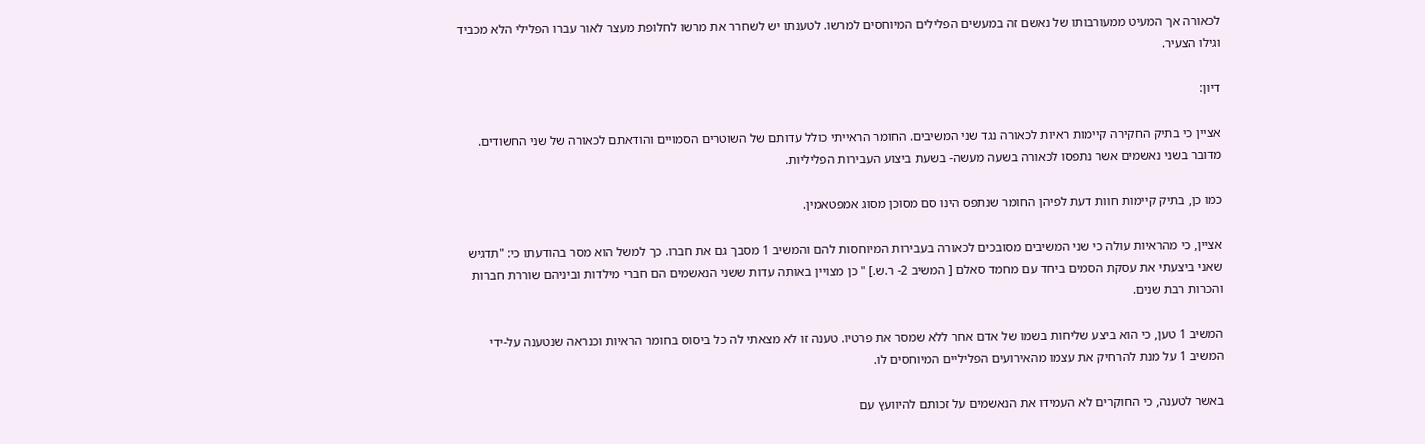לכאורה אך המעיט ממעורבותו של נאשם זה במעשים הפלילים המיוחסים למרשו. לטענתו יש לשחרר את מרשו לחלופת מעצר לאור עברו הפלילי הלא מכביד וגילו הצעיר.

דיון:

אציין כי בתיק החקירה קיימות ראיות לכאורה נגד שני המשיבים. החומר הראייתי כולל עדותם של השוטרים הסמויים והודאתם לכאורה של שני החשודים. מדובר בשני נאשמים אשר נתפסו לכאורה בשעה מעשה- בשעת ביצוע העבירות הפליליות.

כמו כן, בתיק קיימות חוות דעת לפיהן החומר שנתפס הינו סם מסוכן מסוג אמפטאמין.

אציין, כי מהראיות עולה כי שני המשיבים מסובכים לכאורה בעבירות המיוחסות להם והמשיב 1 מסבך גם את חברו. כך למשל הוא מסר בהודעתו כי: "תדגיש שאני ביצעתי את עסקת הסמים ביחד עם מחמד סאלם [ המשיב 2- ר.ש.] " כן מצויין באותה עדות ששני הנאשמים הם חברי מילדות וביניהם שוררת חברות והכרות רבת שנים.

המשיב 1 טען, כי הוא ביצע שליחות בשמו של אדם אחר ללא שמסר את פרטיו. טענה זו לא מצאתי לה כל ביסוס בחומר הראיות וכנראה שנטענה על-ידי המשיב 1 על מנת להרחיק את עצמו מהאירועים הפליליים המיוחסים לו.

באשר לטענה, כי החוקרים לא העמידו את הנאשמים על זכותם להיוועץ עם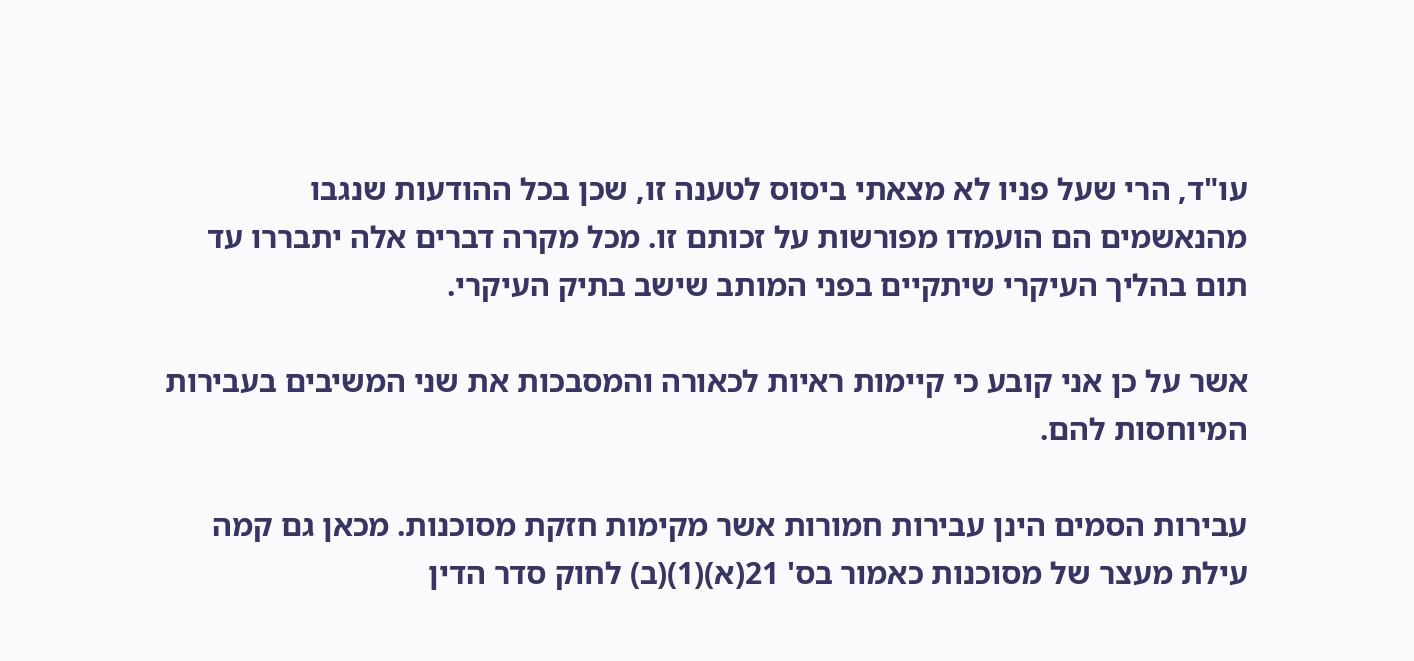עו"ד, הרי שעל פניו לא מצאתי ביסוס לטענה זו, שכן בכל ההודעות שנגבו מהנאשמים הם הועמדו מפורשות על זכותם זו. מכל מקרה דברים אלה יתבררו עד תום בהליך העיקרי שיתקיים בפני המותב שישב בתיק העיקרי.

אשר על כן אני קובע כי קיימות ראיות לכאורה והמסבכות את שני המשיבים בעבירות המיוחסות להם.

עבירות הסמים הינן עבירות חמורות אשר מקימות חזקת מסוכנות. מכאן גם קמה עילת מעצר של מסוכנות כאמור בס' 21(א)(1)(ב) לחוק סדר הדין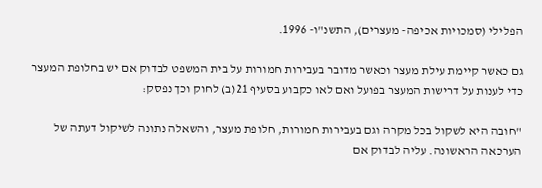הפלילי (סמכויות אכיפה- מעצרים), התשנ"ו- 1996.

גם כאשר קיימת עילת מעצר וכאשר מדובר בעבירות חמורות על בית המשפט לבדוק אם יש בחלופת המעצר כדי לענות על דרישות המעצר בפועל ואם לאו כקבוע בסעיף 21(ב) לחוק וכך נפסק:

"חובה היא לשקול בכל מקרה וגם בעבירות חמורות, חלופת מעצר, והשאלה נתונה לשיקול דעתה של הערכאה הראשונה. עליה לבדוק אם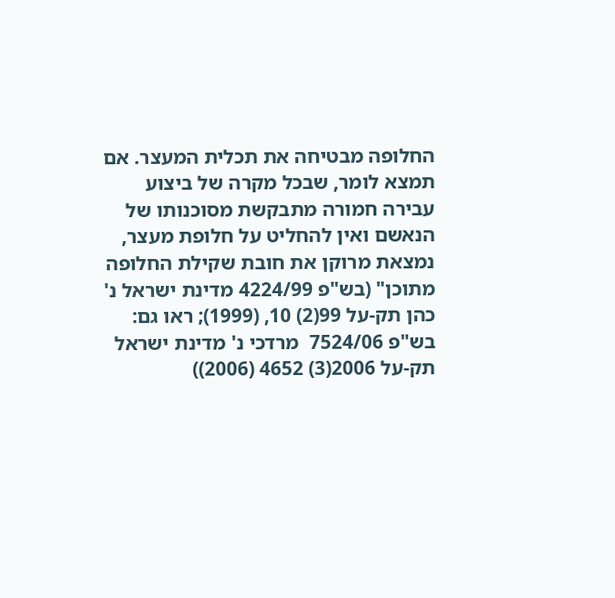החלופה מבטיחה את תכלית המעצר. אם תמצא לומר, שבכל מקרה של ביצוע עבירה חמורה מתבקשת מסוכנותו של הנאשם ואין להחליט על חלופת מעצר, נמצאת מרוקן את חובת שקילת החלופה מתוכן" (בש"פ 4224/99 מדינת ישראל נ' כהן תק-על 99(2) 10, (1999); ראו גם: בש"פ 7524/06  מרדכי נ' מדינת ישראל  תק-על 2006(3) 4652 (2006))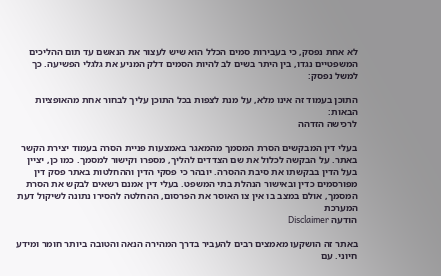לא אחת נפסק, כי בעבירות סמים הכלל הוא שיש לעצור את הנאשם עד תום ההליכים המשפטיים נגדו, בין היתר בשים לב להיות הסמים דלק המניע את גלגלי הפשיעה. כך למשל נפסק:

התוכן בעמוד זה אינו מלא, על מנת לצפות בכל התוכן עליך לבחור אחת מהאופציות הבאות:
לרכישה הזדהה

בעלי דין המבקשים הסרת המסמך מהמאגר באמצעות פניית הסרה בעמוד יצירת הקשר באתר. על הבקשה לכלול את שם הצדדים להליך, מספרו וקישור למסמך. כמו כן, יציין בעל הדין בבקשתו את סיבת ההסרה. יובהר כי פסקי הדין וההחלטות באתר פסק דין מפורסמים כדין ובאישור הנהלת בתי המשפט. בעלי דין אמנם רשאים לבקש את הסרת המסמך, אולם במצב בו אין צו האוסר את הפרסום, ההחלטה להסירו נתונה לשיקול דעת המערכת
הודעה Disclaimer

באתר זה הושקעו מאמצים רבים להעביר בדרך המהירה הנאה והטובה ביותר חומר ומידע חיוני. עם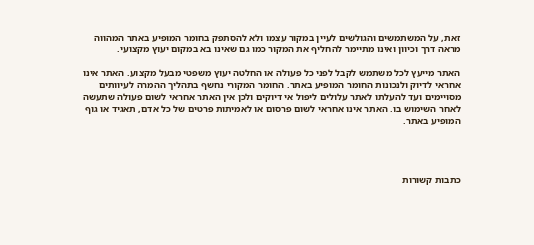זאת, על המשתמשים והגולשים לעיין במקור עצמו ולא להסתפק בחומר המופיע באתר המהווה מראה דרך וכיוון ואינו מתיימר להחליף את המקור כמו גם שאינו בא במקום יעוץ מקצועי.

האתר מייעץ לכל משתמש לקבל לפני כל פעולה או החלטה יעוץ משפטי מבעל מקצוע. האתר אינו אחראי לדיוק ולנכונות החומר המופיע באתר. החומר המקורי נחשף בתהליך ההמרה לעיוותים מסויימים ועד להעלתו לאתר עלולים ליפול אי דיוקים ולכן אין האתר אחראי לשום פעולה שתעשה לאחר השימוש בו. האתר אינו אחראי לשום פרסום או לאמיתות פרטים של כל אדם, תאגיד או גוף המופיע באתר.




כתבות קשורות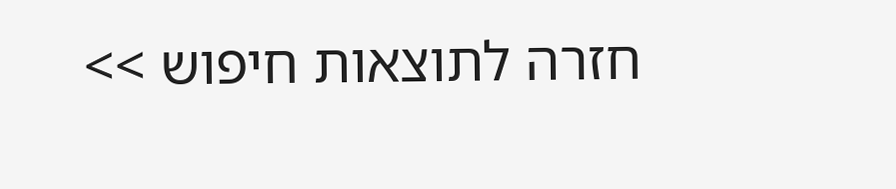חזרה לתוצאות חיפוש >>